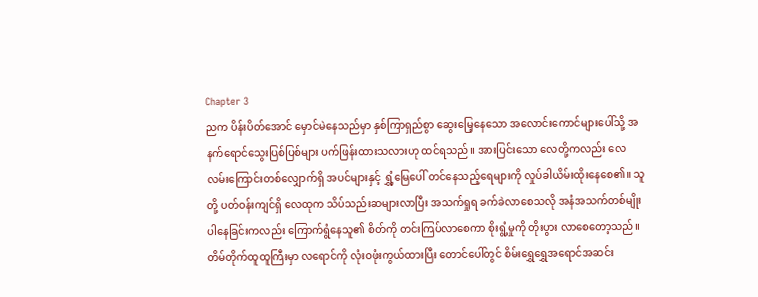Chapter 3
ညက ပိန်းပိတ်အောင် မှောင်မဲနေသည်မှာ နှစ်ကြာရှည်စွာ ဆွေးမြေ့နေသော အလောင်းကောင်များပေါ်သို့ အနက်ရောင်သွေးပြစ်ပြစ်များ ပက်ဖြန်းထားသလားဟု ထင်ရသည်။ အားပြင်းသော လေတို့ကလည်း လေလမ်းကြောင်းတစ်လျှောက်ရှိ အပင်များနှင့် ရွှံ့မြေပေါ် တင်နေသည့်ရေများကို လှုပ်ခါယိမ်းထိုးနေစေ၏။ သူတို့ ပတ်ဝန်းကျင်ရှိ လေထုက သိပ်သည်းဆများလာပြီး အသက်ရှုရ ခက်ခဲလာစေသလို အနံအသက်တစ်မျိုး ပါနေခြင်းကလည်း ကြောက်ရွံနေသူ၏ စိတ်ကို တင်းကြပ်လာစေကာ စိုးရွံ့မှုကို တိုးပွား လာစေတော့သည်။
တိမ်တိုက်ထူထူကြီးမှာ လရောင်ကို လုံးဝဖုံးကွယ်ထားပြီး တောင်ပေါ်တွင် စိမ်းရွှေရွှေအရောင်အဆင်း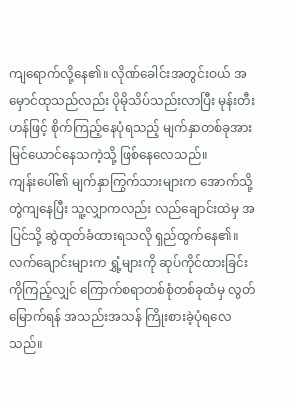ကျရောက်လို့နေ၏။ လိုဏ်ခေါင်းအတွင်းဝယ် အမှောင်ထုသည်လည်း ပိုမိုသိပ်သည်းလာပြီး မုန်းတီးဟန်ဖြင့် စိုက်ကြည့်နေပုံရသည့် မျက်နှာတစ်ခုအား မြင်ယောင်နေသကဲ့သို့ ဖြစ်နေလေသည်။
ကျန်းပေါ်၏ မျက်နှာကြွက်သားများက အောက်သို့တွဲကျနေပြီး သူ့လျှာကလည်း လည်ချောင်းထဲမှ အပြင်သို့ ဆွဲထုတ်ခံထားရသလို ရှည်ထွက်နေ၏။ လက်ချောင်းများက ရွှံ့များကို ဆုပ်ကိုင်ထားခြင်းကိုကြည့်လျှင် ကြောက်စရာတစ်စုံတစ်ခုထံမှ လွတ်မြောက်ရန် အသည်းအသန် ကြိုးစားခဲ့ပုံရလေသည်။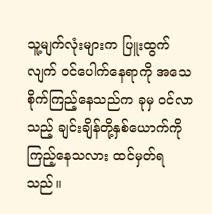သူ့မျက်လုံးများက ပြူးထွက်လျက် ဝင်ပေါက်နေရာကို အသေစိုက်ကြည့်နေသည်က ခုမှ ဝင်လာသည့် ချင်းချိန်တို့နှစ်ယောက်ကို ကြည့်နေသလား ထင်မှတ်ရသည်။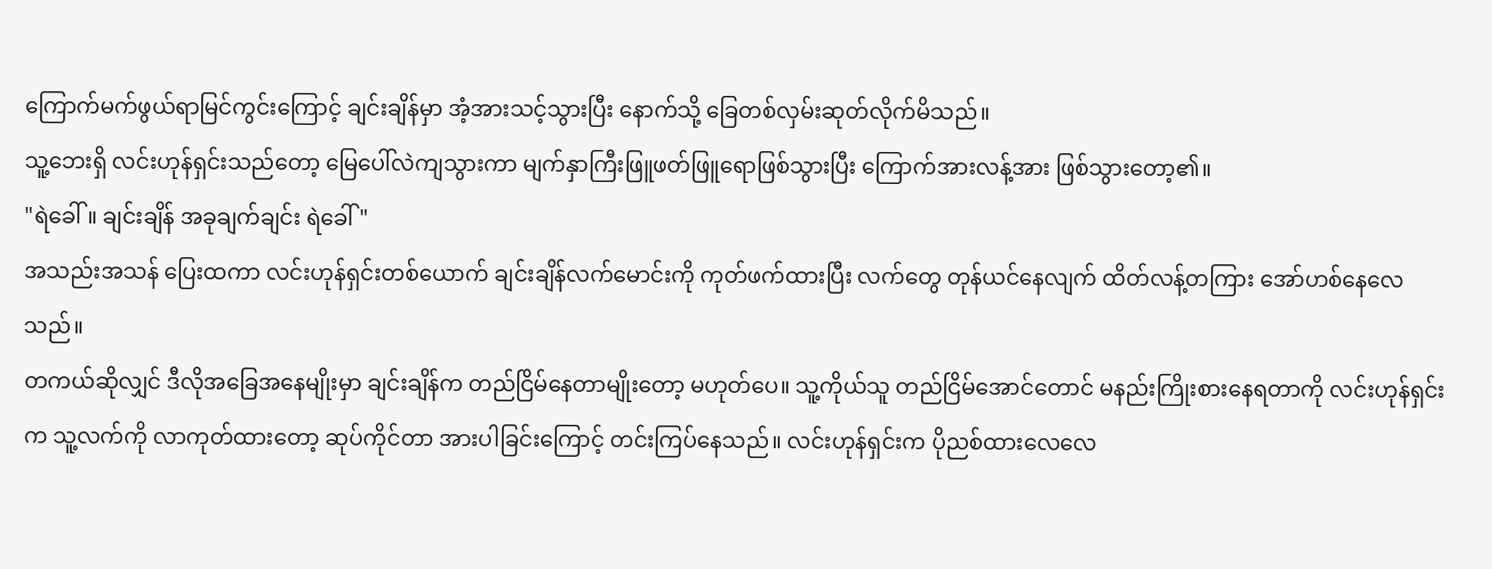ကြောက်မက်ဖွယ်ရာမြင်ကွင်းကြောင့် ချင်းချိန်မှာ အံ့အားသင့်သွားပြီး နောက်သို့ ခြေတစ်လှမ်းဆုတ်လိုက်မိသည်။
သူ့ဘေးရှိ လင်းဟုန်ရှင်းသည်တော့ မြေပေါ်လဲကျသွားကာ မျက်နှာကြီးဖြူဖတ်ဖြူရောဖြစ်သွားပြီး ကြောက်အားလန့်အား ဖြစ်သွားတော့၏။
"ရဲခေါ်။ ချင်းချိန် အခုချက်ချင်း ရဲခေါ်"
အသည်းအသန် ပြေးထကာ လင်းဟုန်ရှင်းတစ်ယောက် ချင်းချိန်လက်မောင်းကို ကုတ်ဖက်ထားပြီး လက်တွေ တုန်ယင်နေလျက် ထိတ်လန့်တကြား အော်ဟစ်နေလေသည်။
တကယ်ဆိုလျှင် ဒီလိုအခြေအနေမျိုးမှာ ချင်းချိန်က တည်ငြိမ်နေတာမျိုးတော့ မဟုတ်ပေ။ သူ့ကိုယ်သူ တည်ငြိမ်အောင်တောင် မနည်းကြိုးစားနေရတာကို လင်းဟုန်ရှင်းက သူ့လက်ကို လာကုတ်ထားတော့ ဆုပ်ကိုင်တာ အားပါခြင်းကြောင့် တင်းကြပ်နေသည်။ လင်းဟုန်ရှင်းက ပိုညစ်ထားလေလေ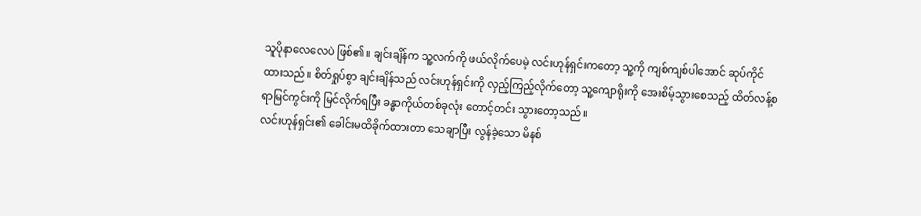သူပိုနာလေလေပဲ ဖြစ်၏။ ချင်းချိန်က သူ့လက်ကို ဖယ်လိုက်ပေမဲ့ လင်းဟုန်ရှင်းကတော့ သူ့ကို ကျစ်ကျစ်ပါအောင် ဆုပ်ကိုင်ထားသည်။ စိတ်ရှုပ်စွာ ချင်းချိန်သည် လင်းဟုန်ရှင်းကို လှည့်ကြည့်လိုက်တော့ သူ့ကျောရိုးကို အေးစိမ့်သွားစေသည့် ထိတ်လန့်စရာမြင်ကွင်းကို မြင်လိုက်ရပြီး ခန္ဓာကိုယ်တစ်ခုလုံး တောင့်တင်း သွားတော့သည်။
လင်းဟုန်ရှင်း၏ ခေါင်းမထိခိုက်ထားတာ သေချာပြီး လွန်ခဲ့သော မိနစ်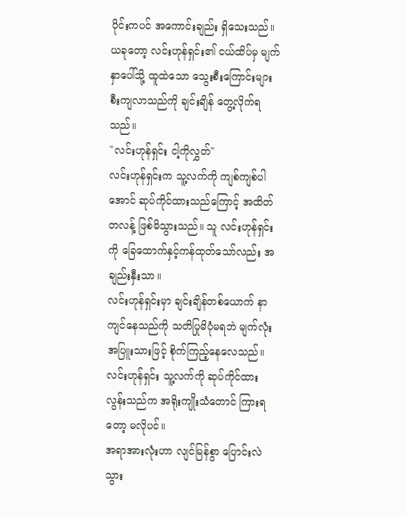ပိုင်းကပင် အကောင်းချည်း ရှိသေးသည်။ ယခုတော့ လင်းဟုန်ရှင်း၏ ငယ်ထိပ်မှ မျက်နှာပေါ်သို့ ထူထဲသော သွေးစီးကြောင်းများ စီးကျလာသည်ကို ချင်းချိန် တွေ့လိုက်ရသည်။
"လင်းဟုန်ရှင်း ငါ့ကိုလွှတ်"
လင်းဟုန်ရှင်းက သူ့လက်ကို ကျစ်ကျစ်ပါအောင် ဆုပ်ကိုင်ထားသည်ကြောင့် အထိတ်တလန့် ဖြစ်မိသွားသည်။ သူ လင်းဟုန်ရှင်းကို ခြေထောက်နှင့်ကန်ထုတ်သော်လည်း အချည်းနှီးသာ။
လင်းဟုန်ရှင်းမှာ ချင်းချိန်တစ်ယောက် နာကျင်နေသည်ကို သတိပြုမိပုံမရဘဲ မျက်လုံးအပြူးသားဖြင့် စိုက်ကြည့်နေလေသည်။ လင်းဟုန်ရှင်း သူ့လက်ကို ဆုပ်ကိုင်ထားလွန်းသည်က အရိုးကျိုးသံတောင် ကြားရတော့ မလိုပင်။
အရာအားလုံးဟာ လျင်မြန်စွာ ပြောင်းလဲသွား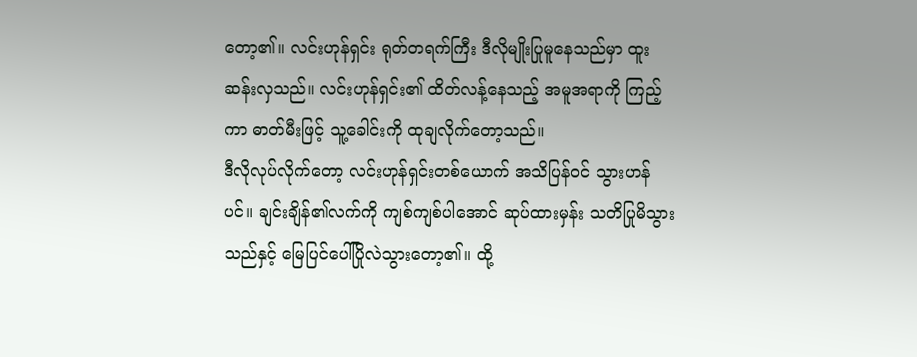တော့၏။ လင်းဟုန်ရှင်း ရုတ်တရက်ကြီး ဒီလိုမျိုးပြုမူနေသည်မှာ ထူးဆန်းလှသည်။ လင်းဟုန်ရှင်း၏ ထိတ်လန့်နေသည့် အမူအရာကို ကြည့်ကာ ဓာတ်မီးဖြင့် သူ့ခေါင်းကို ထုချလိုက်တော့သည်။
ဒီလိုလုပ်လိုက်တော့ လင်းဟုန်ရှင်းတစ်ယောက် အသိပြန်ဝင် သွားဟန်ပင်။ ချင်းချိန်၏လက်ကို ကျစ်ကျစ်ပါအောင် ဆုပ်ထားမှန်း သတိပြုမိသွားသည်နှင့် မြေပြင်ပေါ်ပြိုလဲသွားတော့၏။ ထို့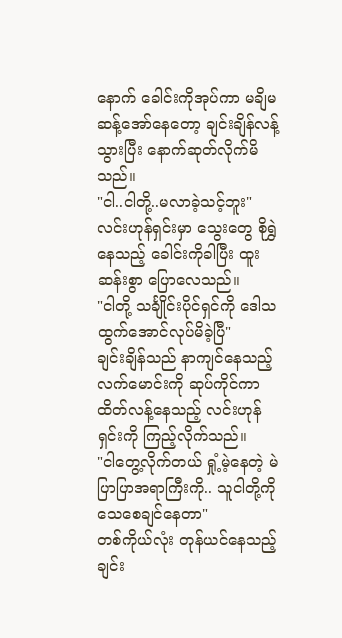နောက် ခေါင်းကိုအုပ်ကာ မချိမဆန့်အော်နေတော့ ချင်းချိန်လန့်သွားပြီး နောက်ဆုတ်လိုက်မိသည်။
"ငါ..ငါတို့..မလာခဲ့သင့်ဘူး"
လင်းဟုန်ရှင်းမှာ သွေးတွေ စိုရွှဲနေသည့် ခေါင်းကိုခါပြီး ထူးဆန်းစွာ ပြောလေသည်။
"ငါတို့ သင်္ချိုင်းပိုင်ရှင်ကို ဒေါသထွက်အောင်လုပ်မိခဲ့ပြီ"
ချင်းချိန်သည် နာကျင်နေသည့်လက်မောင်းကို ဆုပ်ကိုင်ကာ ထိတ်လန့်နေသည့် လင်းဟုန်ရှင်းကို ကြည့်လိုက်သည်။
"ငါတွေ့လိုက်တယ် ရှုံ့မဲ့နေတဲ့ မဲပြာပြာအရာကြီးကို.. သူငါတို့ကို သေစေချင်နေတာ"
တစ်ကိုယ်လုံး တုန်ယင်နေသည့် ချင်း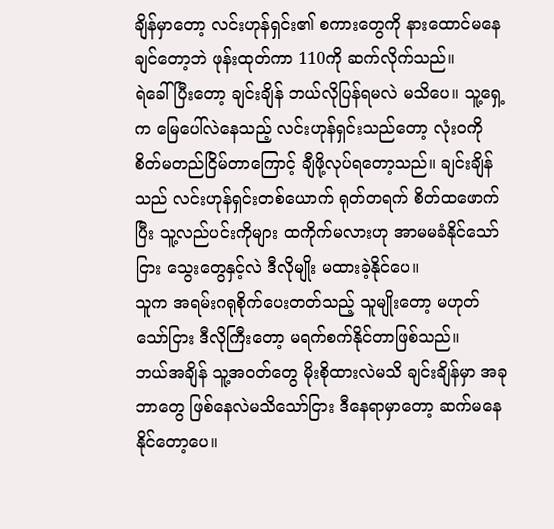ချိန်မှာတော့ လင်းဟုန်ရှင်း၏ စကားတွေကို နားထောင်မနေချင်တော့ဘဲ ဖုန်းထုတ်ကာ 110ကို ဆက်လိုက်သည်။
ရဲခေါ်ပြီးတော့ ချင်းချိန် ဘယ်လိုပြန်ရမလဲ မသိပေ။ သူ့ရှေ့က မြေပေါ်လဲနေသည့် လင်းဟုန်ရှင်းသည်တော့ လုံးဝကို စိတ်မတည်ငြိမ်တာကြောင့် ချီဖို့လုပ်ရတော့သည်။ ချင်းချိန်သည် လင်းဟုန်ရှင်းတစ်ယောက် ရုတ်တရက် စိတ်ထဖောက်ပြီး သူ့လည်ပင်းကိုများ ထကိုက်မလားဟု အာမမခံနိုင်သော်ငြား သွေးတွေနှင့်လဲ ဒီလိုမျိုး မထားခဲ့နိုင်ပေ။
သူက အရမ်းဂရုစိုက်ပေးတတ်သည့် သူမျိုးတော့ မဟုတ်သော်ငြား ဒီလိုကြီးတော့ မရက်စက်နိုင်တာဖြစ်သည်။
ဘယ်အချိန် သူ့အဝတ်တွေ မိုးစိုထားလဲမသိ ချင်းချိန်မှာ အခုဘာတွေ ဖြစ်နေလဲမသိသော်ငြား ဒီနေရာမှာတော့ ဆက်မနေနိုင်တော့ပေ။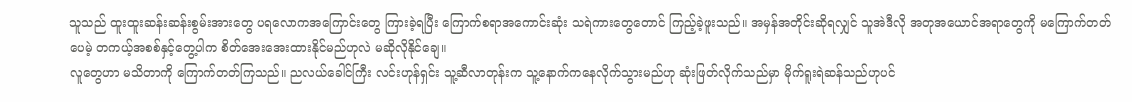သူသည် ထူးထူးဆန်းဆန်းစွမ်းအားတွေ ပရလောကအကြောင်းတွေ ကြားခဲ့ရပြီး ကြောက်စရာအကောင်းဆုံး သရဲကားတွေတောင် ကြည့်ခဲ့ဖူးသည်။ အမှန်အတိုင်းဆိုရလျှင် သူအဲဒီလို အတုအယောင်အရာတွေကို မကြောက်တတ်ပေမဲ့ တကယ့်အစစ်နှင့်တွေ့ပါက စိတ်အေးအေးထားနိုင်မည်ဟုလဲ မဆိုလိုနိုင်ချေ။
လူတွေဟာ မသိတာကို ကြောက်တတ်ကြသည်။ ညလယ်ခေါင်ကြီး လင်းဟုန်ရှင်း သူ့ဆီလာတုန်းက သူ့နောက်ကနေလိုက်သွားမည်ဟု ဆုံးဖြတ်လိုက်သည်မှာ မိုက်ရူးရဲဆန်သည်ဟုပင်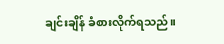ချင်းချိန် ခံစားလိုက်ရသည်။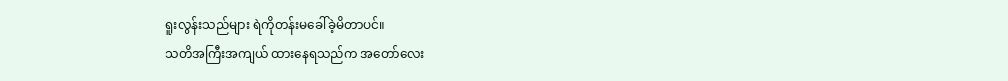ရူးလွန်းသည်များ ရဲကိုတန်းမခေါ်ခဲ့မိတာပင်။
သတိအကြီးအကျယ် ထားနေရသည်က အတော်လေး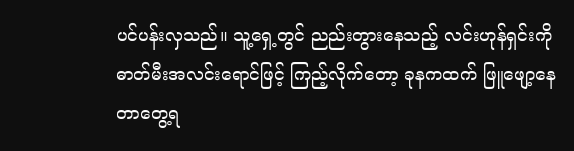ပင်ပန်းလှသည်။ သူ့ရှေ့တွင် ညည်းတွားနေသည့် လင်းဟုန်ရှင်းကို ဓာတ်မီးအလင်းရောင်ဖြင့် ကြည့်လိုက်တော့ ခုနကထက် ဖြူဖျော့နေတာတွေ့ရ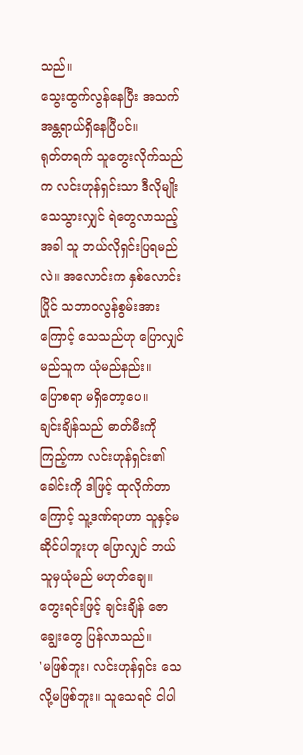သည်။
သွေးထွက်လွန်နေပြီး အသက်အန္တရာယ်ရှိနေပြီပင်။
ရုတ်တရက် သူတွေးလိုက်သည်က လင်းဟုန်ရှင်းသာ ဒီလိုမျိုးသေသွားလျှင် ရဲတွေလာသည့်အခါ သူ ဘယ်လိုရှင်းပြရမည်လဲ။ အလောင်းက နှစ်လောင်းပြိုင် သဘာဝလွန်စွမ်းအားကြောင့် သေသည်ဟု ပြောလျှင် မည်သူက ယုံမည်နည်း။
ပြောစရာ မရှိတော့ပေ။
ချင်းချိန်သည် ဓာတ်မီးကို ကြည့်ကာ လင်းဟုန်ရှင်း၏ခေါင်းကို ဒါဖြင့် ထုလိုက်တာကြောင့် သူ့ဒဏ်ရာဟာ သူနှင့်မဆိုင်ပါဘူးဟု ပြောလျှင် ဘယ်သူမှယုံမည် မဟုတ်ချေ။
တွေးရင်းဖြင့် ချင်းချိန် ဇောချွေးတွေ ပြန်လာသည်။
'မဖြစ်ဘူး၊ လင်းဟုန်ရှင်း သေလို့မဖြစ်ဘူး။ သူသေရင် ငါပါ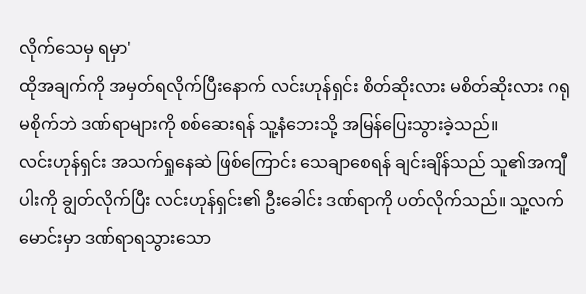လိုက်သေမှ ရမှာ'
ထိုအချက်ကို အမှတ်ရလိုက်ပြီးနောက် လင်းဟုန်ရှင်း စိတ်ဆိုးလား မစိတ်ဆိုးလား ဂရုမစိုက်ဘဲ ဒဏ်ရာများကို စစ်ဆေးရန် သူ့နံဘေးသို့ အမြန်ပြေးသွားခဲ့သည်။
လင်းဟုန်ရှင်း အသက်ရှုနေဆဲ ဖြစ်ကြောင်း သေချာစေရန် ချင်းချိန်သည် သူ၏အကျီပါးကို ချွတ်လိုက်ပြီး လင်းဟုန်ရှင်း၏ ဦးခေါင်း ဒဏ်ရာကို ပတ်လိုက်သည်။ သူ့လက်မောင်းမှာ ဒဏ်ရာရသွားသော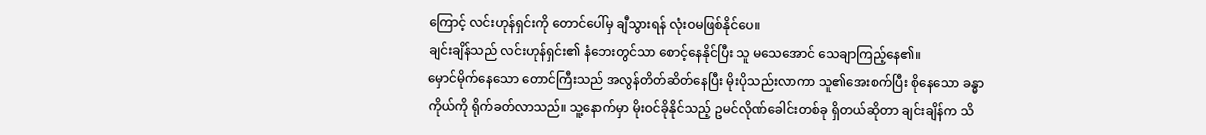ကြောင့် လင်းဟုန်ရှင်းကို တောင်ပေါ်မှ ချီသွားရန် လုံးဝမဖြစ်နိုင်ပေ။
ချင်းချိန်သည် လင်းဟုန်ရှင်း၏ နံဘေးတွင်သာ စောင့်နေနိုင်ပြီး သူ မသေအောင် သေချာကြည့်နေ၏။
မှောင်မိုက်နေသော တောင်ကြီးသည် အလွန်တိတ်ဆိတ်နေပြီး မိုးပိုသည်းလာကာ သူ၏အေးစက်ပြီး စိုနေသော ခန္ဓာကိုယ်ကို ရိုက်ခတ်လာသည်။ သူ့နောက်မှာ မိုးဝင်ခိုနိုင်သည့် ဥမင်လိုဏ်ခေါင်းတစ်ခု ရှိတယ်ဆိုတာ ချင်းချိန်က သိ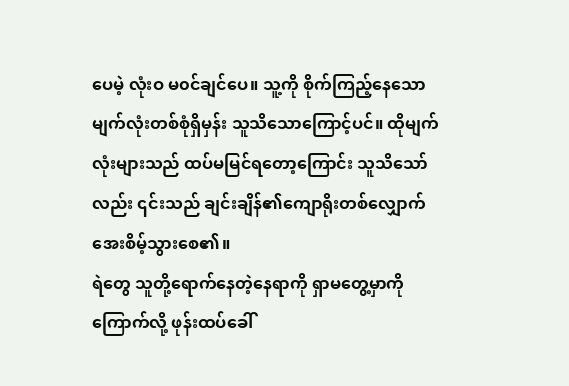ပေမဲ့ လုံးဝ မ၀င်ချင်ပေ။ သူ့ကို စိုက်ကြည့်နေသော မျက်လုံးတစ်စုံရှိမှန်း သူသိသောကြောင့်ပင်။ ထိုမျက်လုံးများသည် ထပ်မမြင်ရတော့ကြောင်း သူသိသော်လည်း ၎င်းသည် ချင်းချိန်၏ကျောရိုးတစ်လျှောက် အေးစိမ့်သွားစေ၏။
ရဲတွေ သူတို့ရောက်နေတဲ့နေရာကို ရှာမတွေ့မှာကို ကြောက်လို့ ဖုန်းထပ်ခေါ်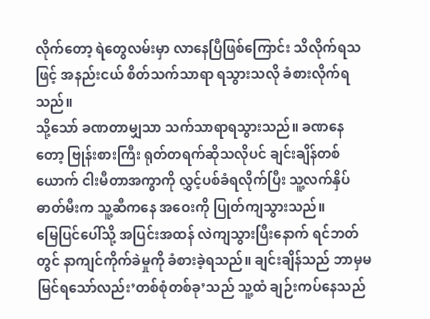လိုက်တော့ ရဲတွေလမ်းမှာ လာနေပြီဖြစ်ကြောင်း သိလိုက်ရသဖြင့် အနည်းငယ် စိတ်သက်သာရာ ရသွားသလို ခံစားလိုက်ရသည်။
သို့သော် ခဏတာမျှသာ သက်သာရာရသွားသည်။ ခဏနေတော့ ဗြုန်းစားကြီး ရုတ်တရက်ဆိုသလိုပင် ချင်းချိန်တစ်ယောက် ငါးမီတာအကွာကို လွှင့်ပစ်ခံရလိုက်ပြီး သူ့လက်နှိပ်ဓာတ်မီးက သူ့ဆီကနေ အဝေးကို ပြုတ်ကျသွားသည်။
မြေပြင်ပေါ်သို့ အပြင်းအထန် လဲကျသွားပြီးနောက် ရင်ဘတ်တွင် နာကျင်ကိုက်ခဲမှုကို ခံစားခဲ့ရသည်။ ချင်းချိန်သည် ဘာမှမမြင်ရသော်လည်း’တစ်စုံတစ်ခု’သည် သူ့ထံ ချဉ်းကပ်နေသည်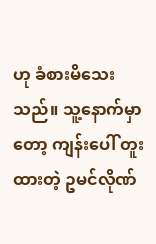ဟု ခံစားမိသေးသည်။ သူ့နောက်မှာတော့ ကျန်းပေါ် တူးထားတဲ့ ဥမင်လိုဏ်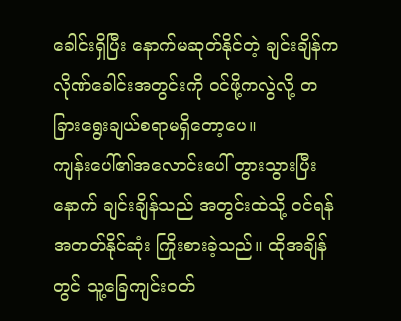ခေါင်းရှိပြီး နောက်မဆုတ်နိုင်တဲ့ ချင်းချိန်က လိုဏ်ခေါင်းအတွင်းကို ဝင်ဖို့ကလွဲလို့ တခြားရွေးချယ်စရာမရှိတော့ပေ။
ကျန်းပေါ်၏အလောင်းပေါ် တွားသွားပြီးနောက် ချင်းချိန်သည် အတွင်းထဲသို့ ဝင်ရန် အတတ်နိုင်ဆုံး ကြိုးစားခဲ့သည်။ ထိုအချိန်တွင် သူ့ခြေကျင်းဝတ်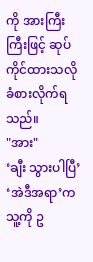ကို အားကြီးကြီးဖြင့် ဆုပ်ကိုင်ထားသလို ခံစားလိုက်ရသည်။
"အား"
‘ချီး သွားပါပြီ’
‘အဲဒီအရာ’က သူ့ကို ဥ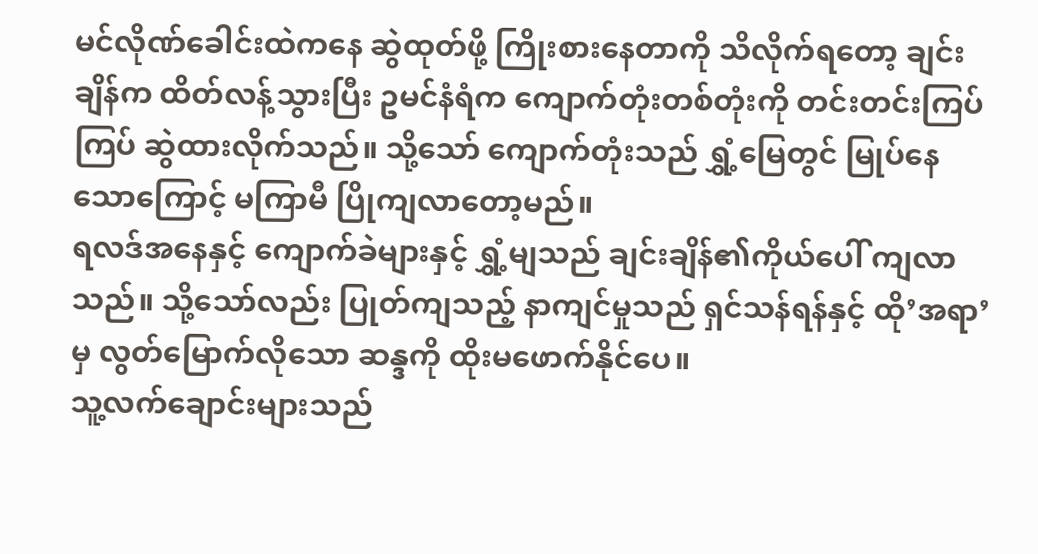မင်လိုဏ်ခေါင်းထဲကနေ ဆွဲထုတ်ဖို့ ကြိုးစားနေတာကို သိလိုက်ရတော့ ချင်းချိန်က ထိတ်လန့်သွားပြီး ဥမင်နံရံက ကျောက်တုံးတစ်တုံးကို တင်းတင်းကြပ်ကြပ် ဆွဲထားလိုက်သည်။ သို့သော် ကျောက်တုံးသည် ရွှံ့မြေတွင် မြုပ်နေသောကြောင့် မကြာမီ ပြိုကျလာတော့မည်။
ရလဒ်အနေနှင့် ကျောက်ခဲများနှင့် ရွှံ့မျသည် ချင်းချိန်၏ကိုယ်ပေါ် ကျလာသည်။ သို့သော်လည်း ပြုတ်ကျသည့် နာကျင်မှုသည် ရှင်သန်ရန်နှင့် ထို’အရာ’မှ လွတ်မြောက်လိုသော ဆန္ဒကို ထိုးမဖောက်နိုင်ပေ။
သူ့လက်ချောင်းများသည်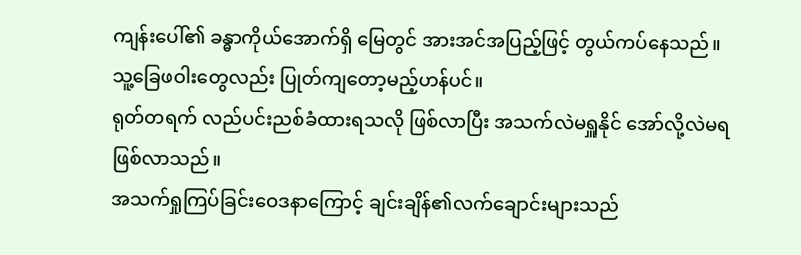ကျန်းပေါ်၏ ခန္ဓာကိုယ်အောက်ရှိ မြေတွင် အားအင်အပြည့်ဖြင့် တွယ်ကပ်နေသည်။ သူ့ခြေဖဝါးတွေလည်း ပြုတ်ကျတော့မည့်ဟန်ပင်။
ရုတ်တရက် လည်ပင်းညစ်ခံထားရသလို ဖြစ်လာပြီး အသက်လဲမရှူနိုင် အော်လို့လဲမရဖြစ်လာသည်။
အသက်ရှုကြပ်ခြင်းဝေဒနာကြောင့် ချင်းချိန်၏လက်ချောင်းများသည်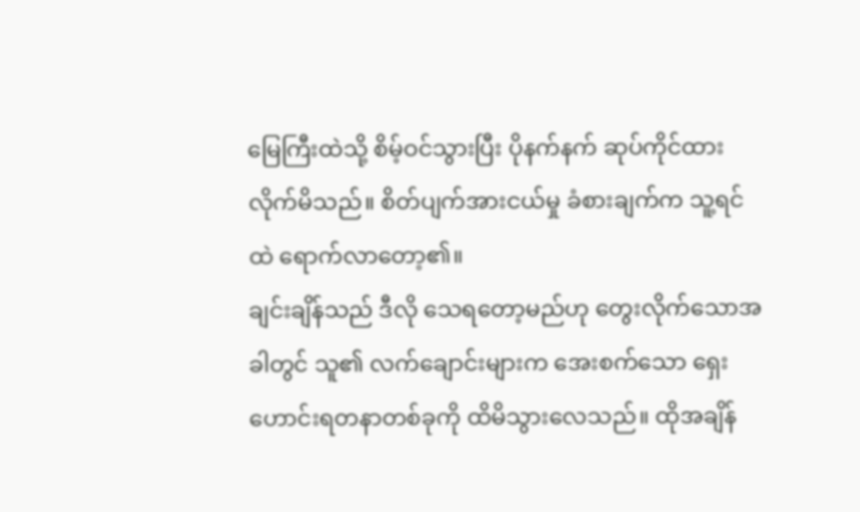မြေကြီးထဲသို့ စိမ့်ဝင်သွားပြီး ပိုနက်နက် ဆုပ်ကိုင်ထားလိုက်မိသည်။ စိတ်ပျက်အားငယ်မှု ခံစားချက်က သူ့ရင်ထဲ ရောက်လာတော့၏။
ချင်းချိန်သည် ဒီလို သေရတော့မည်ဟု တွေးလိုက်သောအခါတွင် သူ၏ လက်ချောင်းများက အေးစက်သော ရှေးဟောင်းရတနာတစ်ခုကို ထိမိသွားလေသည်။ ထိုအချိန်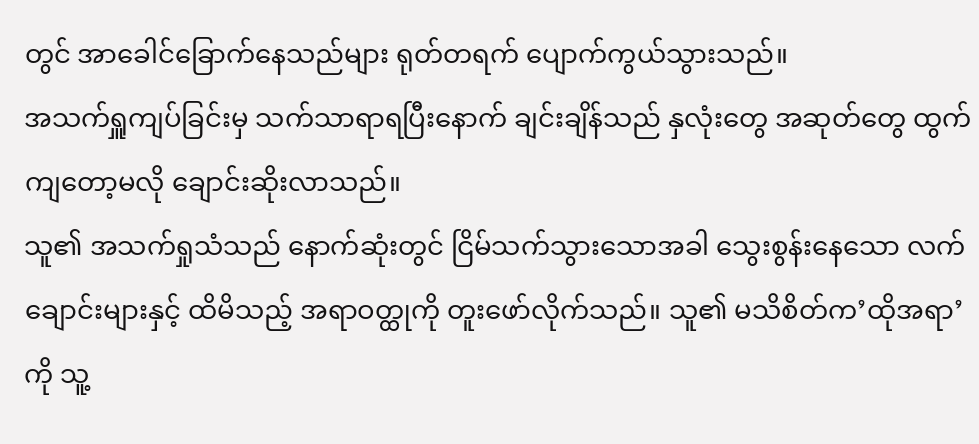တွင် အာခေါင်ခြောက်နေသည်များ ရုတ်တရက် ပျောက်ကွယ်သွားသည်။
အသက်ရှူကျပ်ခြင်းမှ သက်သာရာရပြီးနောက် ချင်းချိန်သည် နှလုံးတွေ အဆုတ်တွေ ထွက်ကျတော့မလို ချောင်းဆိုးလာသည်။
သူ၏ အသက်ရှုသံသည် နောက်ဆုံးတွင် ငြိမ်သက်သွားသောအခါ သွေးစွန်းနေသော လက်ချောင်းများနှင့် ထိမိသည့် အရာဝတ္ထုကို တူးဖော်လိုက်သည်။ သူ၏ မသိစိတ်က’ထိုအရာ’ကို သူ့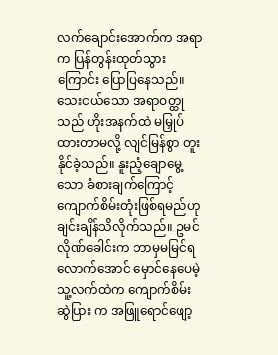လက်ချောင်းအောက်က အရာက ပြန်တွန်းထုတ်သွားကြောင်း ပြောပြနေသည်။
သေးငယ်သော အရာဝတ္ထုသည် ဟိုးအနက်ထဲ မမြှုပ်ထားတာမလို့ လျင်မြန်စွာ တူးနိုင်ခဲ့သည်။ နူးညံ့ချောမွေ့သော ခံစားချက်ကြောင့် ကျောက်စိမ်းတုံးဖြစ်ရမည်ဟု ချင်းချိန်သိလိုက်သည်။ ဥမင်လိုဏ်ခေါင်းက ဘာမှမမြင်ရလောက်အောင် မှောင်နေပေမဲ့ သူ့လက်ထဲက ကျောက်စိမ်းဆွဲပြား က အဖြူရောင်ဖျော့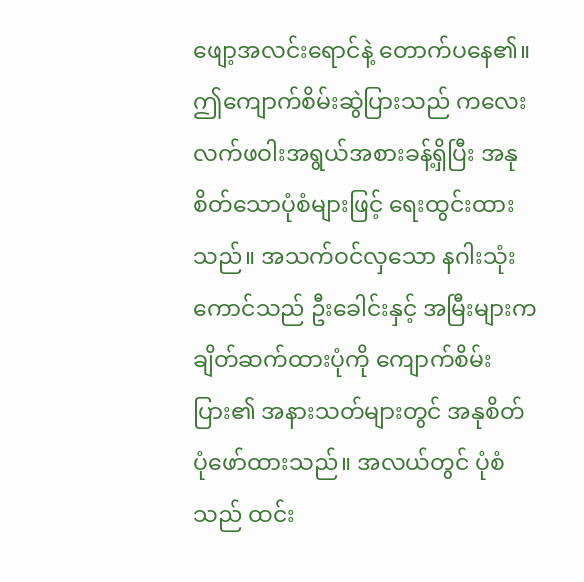ဖျော့အလင်းရောင်နဲ့ တောက်ပနေ၏။
ဤကျောက်စိမ်းဆွဲပြားသည် ကလေးလက်ဖဝါးအရွယ်အစားခန့်ရှိပြီး အနုစိတ်သောပုံစံများဖြင့် ရေးထွင်းထားသည်။ အသက်ဝင်လှသော နဂါးသုံးကောင်သည် ဦးခေါင်းနှင့် အမြီးများက ချိတ်ဆက်ထားပုံကို ကျောက်စိမ်းပြား၏ အနားသတ်များတွင် အနုစိတ်ပုံဖော်ထားသည်။ အလယ်တွင် ပုံစံသည် ထင်း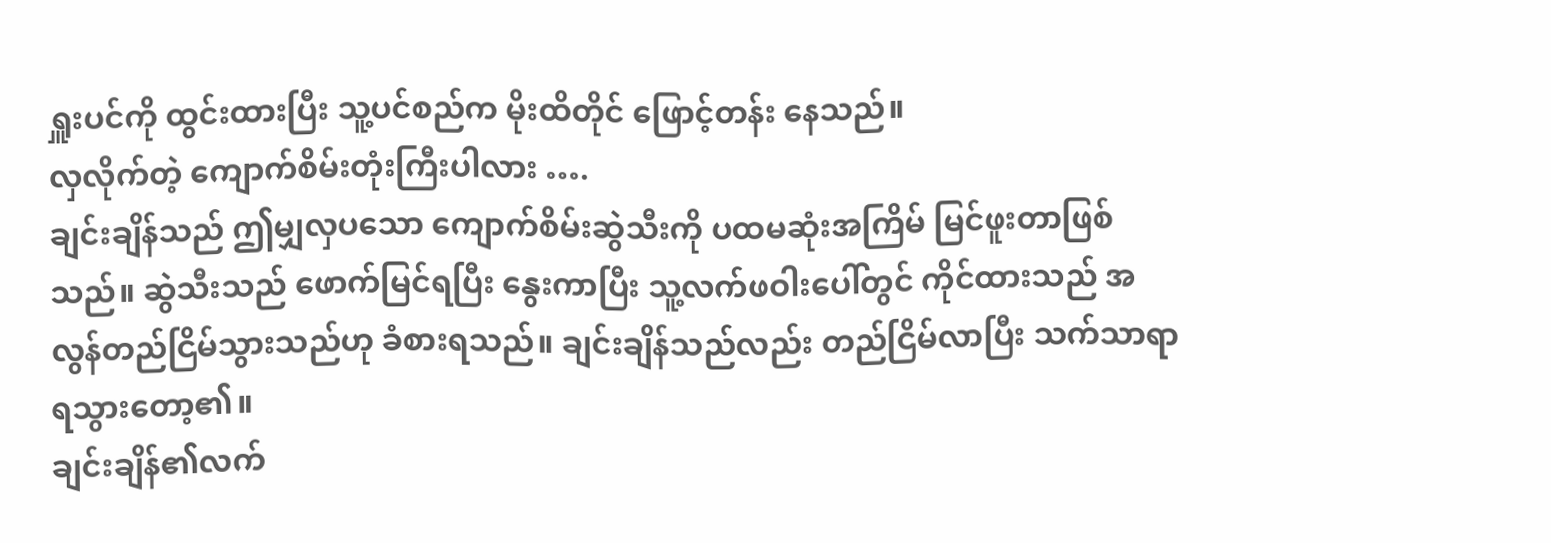ရှူးပင်ကို ထွင်းထားပြီး သူ့ပင်စည်က မိုးထိတိုင် ဖြောင့်တန်း နေသည်။
လှလိုက်တဲ့ ကျောက်စိမ်းတုံးကြီးပါလား ….
ချင်းချိန်သည် ဤမျှလှပသော ကျောက်စိမ်းဆွဲသီးကို ပထမဆုံးအကြိမ် မြင်ဖူးတာဖြစ်သည်။ ဆွဲသီးသည် ဖောက်မြင်ရပြီး နွေးကာပြီး သူ့လက်ဖဝါးပေါ်တွင် ကိုင်ထားသည် အလွန်တည်ငြိမ်သွားသည်ဟု ခံစားရသည်။ ချင်းချိန်သည်လည်း တည်ငြိမ်လာပြီး သက်သာရာ ရသွားတော့၏။
ချင်းချိန်၏လက်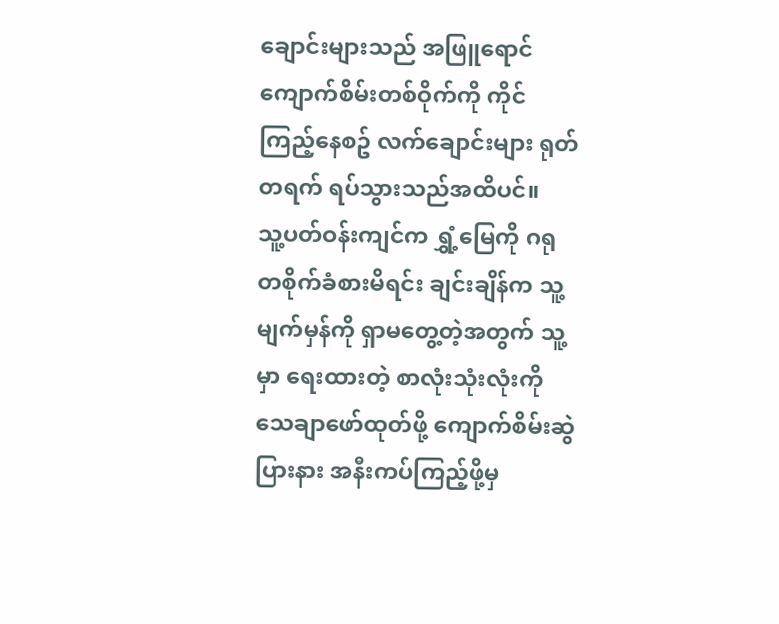ချောင်းများသည် အဖြူရောင်ကျောက်စိမ်းတစ်ဝိုက်ကို ကိုင်ကြည့်နေစဥ် လက်ချောင်းများ ရုတ်တရက် ရပ်သွားသည်အထိပင်။
သူ့ပတ်ဝန်းကျင်က ရွှံ့မြေကို ဂရုတစိုက်ခံစားမိရင်း ချင်းချိန်က သူ့မျက်မှန်ကို ရှာမတွေ့တဲ့အတွက် သူ့မှာ ရေးထားတဲ့ စာလုံးသုံးလုံးကို သေချာဖော်ထုတ်ဖို့ ကျောက်စိမ်းဆွဲပြားနား အနီးကပ်ကြည့်ဖို့မှ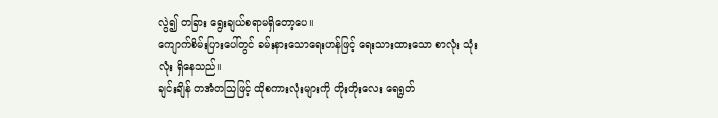လွဲ၍ တခြား ရွေးချယ်စရာမရှိတော့ပေ။
ကျောက်စိမ်းပြားပေါ်တွင် ခမ်းနားသောရေးဟန်ဖြင့် ရေးသားထားသော စာလုံး သုံးလုံး ရှိနေသည်။
ချင်းချိန် တအံတသြဖြင့် ထိုစကားလုံးများကို တိုးတိုးလေး ရေရွတ်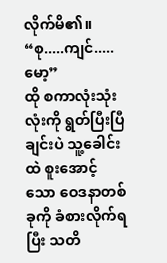လိုက်မိ၏။
“စု.....ကျင်.....မော့”
ထို စကာလုံးသုံးလုံးကို ရွတ်ပြီးပြီချင်းပဲ သူ့ခေါင်းထဲ စူးအောင့်သော ဝေဒနာတစ်ခုကို ခံစားလိုက်ရပြီး သတိ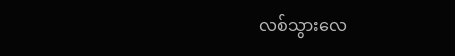လစ်သွားလေ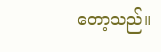တော့သည်။